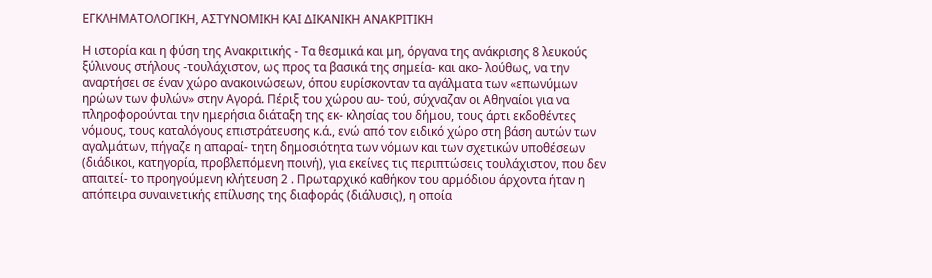ΕΓΚΛΗΜΑΤΟΛΟΓΙΚΗ, ΑΣΤΥΝΟΜΙΚΗ ΚΑΙ ΔΙΚΑΝΙΚΗ ΑΝΑΚΡΙΤΙΚΗ

Η ιστορία και η φύση της Ανακριτικής - Τα θεσμικά και μη, όργανα της ανάκρισης 8 λευκούς ξύλινους στήλους -τουλάχιστον, ως προς τα βασικά της σημεία- και ακο- λούθως, να την αναρτήσει σε έναν χώρο ανακοινώσεων, όπου ευρίσκονταν τα αγάλματα των «επωνύμων ηρώων των φυλών» στην Αγορά. Πέριξ του χώρου αυ- τού, σύχναζαν οι Αθηναίοι για να πληροφορούνται την ημερήσια διάταξη της εκ- κλησίας του δήμου, τους άρτι εκδοθέντες νόμους, τους καταλόγους επιστράτευσης κ.ά., ενώ από τον ειδικό χώρο στη βάση αυτών των αγαλμάτων, πήγαζε η απαραί- τητη δημοσιότητα των νόμων και των σχετικών υποθέσεων (διάδικοι, κατηγορία, προβλεπόμενη ποινή), για εκείνες τις περιπτώσεις τουλάχιστον, που δεν απαιτεί- το προηγούμενη κλήτευση 2 . Πρωταρχικό καθήκον του αρμόδιου άρχοντα ήταν η απόπειρα συναινετικής επίλυσης της διαφοράς (διάλυσις), η οποία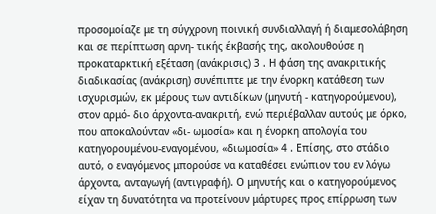προσομοίαζε με τη σύγχρονη ποινική συνδιαλλαγή ή διαμεσολάβηση και σε περίπτωση αρνη- τικής έκβασής της, ακολουθούσε η προκαταρκτική εξέταση (ανάκρισις) 3 . Η φάση της ανακριτικής διαδικασίας (ανάκριση) συνέπιπτε με την ένορκη κατάθεση των ισχυρισμών, εκ μέρους των αντιδίκων (μηνυτή - κατηγορούμενου), στον αρμό- διο άρχοντα-ανακριτή, ενώ περιέβαλλαν αυτούς με όρκο, που αποκαλούνταν «δι- ωμοσία» και η ένορκη απολογία του κατηγορουμένου-εναγομένου, «διωμοσία» 4 . Επίσης, στο στάδιο αυτό, ο εναγόμενος μπορούσε να καταθέσει ενώπιον του εν λόγω άρχοντα, ανταγωγή (αντιγραφή). Ο μηνυτής και ο κατηγορούμενος είχαν τη δυνατότητα να προτείνουν μάρτυρες προς επίρρωση των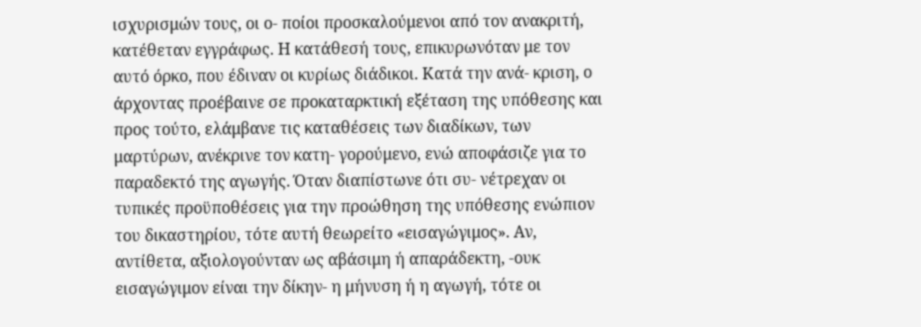ισχυρισμών τους, οι ο- ποίοι προσκαλούμενοι από τον ανακριτή, κατέθεταν εγγράφως. Η κατάθεσή τους, επικυρωνόταν με τον αυτό όρκο, που έδιναν οι κυρίως διάδικοι. Κατά την ανά- κριση, ο άρχοντας προέβαινε σε προκαταρκτική εξέταση της υπόθεσης και προς τούτο, ελάμβανε τις καταθέσεις των διαδίκων, των μαρτύρων, ανέκρινε τον κατη- γορούμενο, ενώ αποφάσιζε για το παραδεκτό της αγωγής. Όταν διαπίστωνε ότι συ- νέτρεχαν οι τυπικές προϋποθέσεις για την προώθηση της υπόθεσης ενώπιον του δικαστηρίου, τότε αυτή θεωρείτο «εισαγώγιμος». Αν, αντίθετα, αξιολογούνταν ως αβάσιμη ή απαράδεκτη, -ουκ εισαγώγιμον είναι την δίκην- η μήνυση ή η αγωγή, τότε οι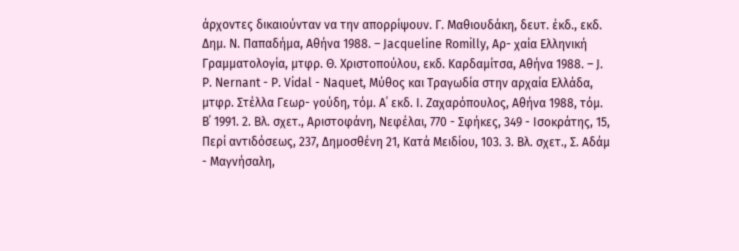άρχοντες δικαιούνταν να την απορρίψουν. Γ. Μαθιουδάκη, δευτ. έκδ., εκδ. Δημ. Ν. Παπαδήμα, Αθήνα 1988. – Jacqueline Romilly, Αρ- χαία Ελληνική Γραμματολογία, μτφρ. Θ. Χριστοπούλου, εκδ. Καρδαμίτσα, Αθήνα 1988. – J. P. Nernant - P. Vidal - Naquet, Μύθος και Τραγωδία στην αρχαία Ελλάδα, μτφρ. Στέλλα Γεωρ- γούδη, τόμ. Α΄ εκδ. Ι. Ζαχαρόπουλος, Αθήνα 1988, τόμ. Β΄ 1991. 2. Βλ. σχετ., Αριστοφάνη, Νεφέλαι, 770 - Σφήκες, 349 - Ισοκράτης, 15, Περί αντιδόσεως, 237, Δημοσθένη 21, Κατά Μειδίου, 103. 3. Βλ. σχετ., Σ. Αδάμ - Μαγνήσαλη,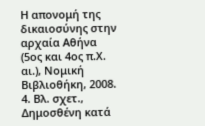Η απονομή της δικαιοσύνης στην αρχαία Αθήνα (5ος και 4ος π.Χ. αι.), Νομική Βιβλιοθήκη, 2008. 4. Βλ. σχετ., Δημοσθένη κατά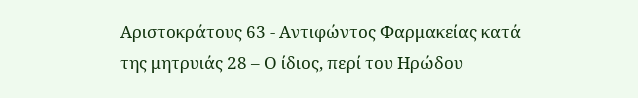Αριστοκράτους 63 - Αντιφώντος Φαρμακείας κατά της μητρυιάς 28 – Ο ίδιος, περί του Ηρώδου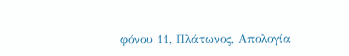φόνου 11, Πλάτωνος, Απολογία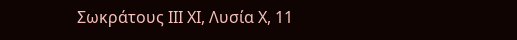Σωκράτους ΙΙΙ ΧΙ, Λυσία Χ, 11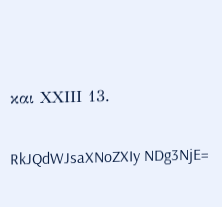και ΧΧΙΙΙ 13.

RkJQdWJsaXNoZXIy NDg3NjE=